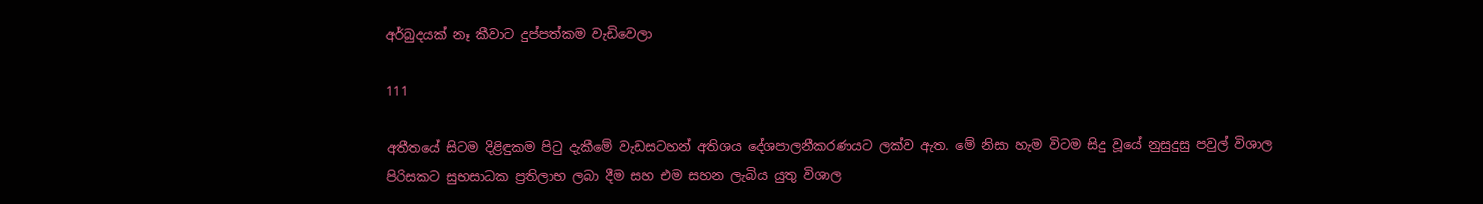අර්බුදයක් නෑ කීවාට දුප්පත්කම වැඩිවෙලා

111

අතීතයේ සිටම දිළිඳුකම පිටු දැකීමේ වැඩසටහන් අතිශය දේශපාලනීකරණයට ලක්ව ඇත. මේ නිසා හැම විටම සිදු වූයේ නුසුදුසු පවුල් විශාල පිරිසකට සුභසාධක ප්‍රතිලාභ ලබා දීම සහ එම සහන ලැබිය යුතු විශාල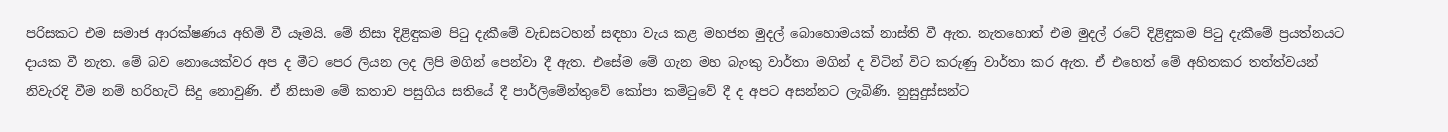පරිසකට එම සමාජ ආරක්ෂණය අහිමි වී යෑමයි. මේ නිසා දිළිඳුකම පිටු දැකීමේ වැඩසටහන් සඳහා වැය කළ මහජන මුදල් බොහොමයක් නාස්ති වී ඇත. නැතහොත් එම මුදල් රටේ දිළිඳුකම පිටු දැකීමේ ප්‍රයත්නයට දායක වී නැත. මේ බව නොයෙක්වර අප ද මීට පෙර ලියන ලද ලිපි මගින් පෙන්වා දී ඇත. එසේම මේ ගැන මහ බැංකු වාර්තා මගින් ද විටින් විට කරුණු වාර්තා කර ඇත. ඒ එහෙත් මේ අහිතකර තත්ත්වයන් නිවැරදි වීම නම් හරිහැටි සිදු නොවුණි. ඒ නිසාම මේ කතාව පසුගිය සතියේ දී පාර්ලිමේන්තුවේ කෝපා කමිටුවේ දී ද අපට අසන්නට ලැබිණි. නුසුදුස්සන්ට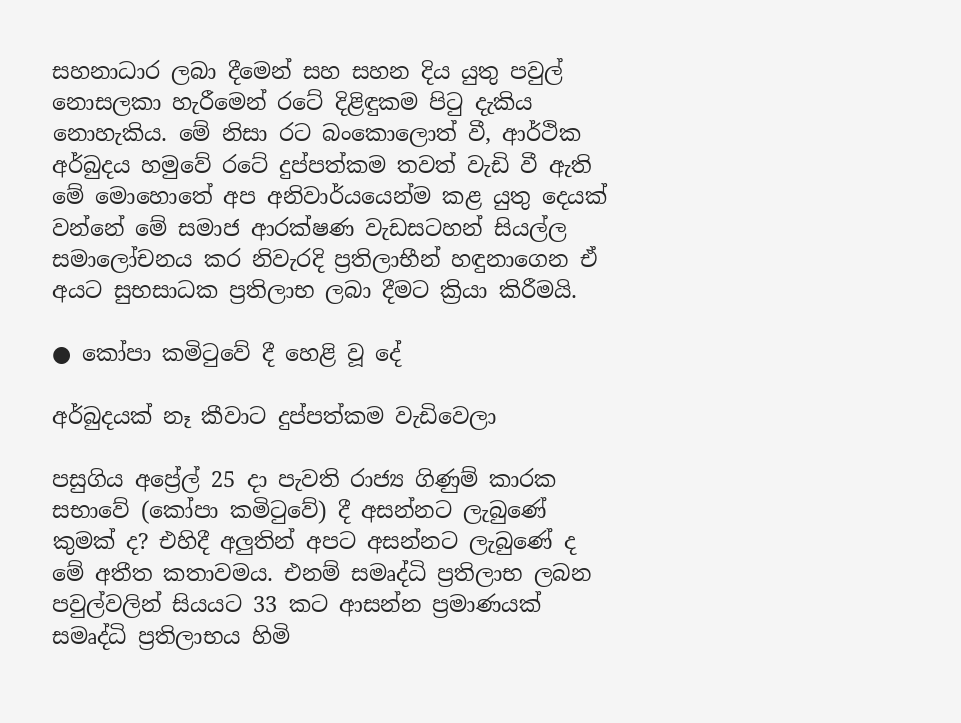සහනාධාර ලබා දීමෙන් සහ සහන දිය යුතු පවුල් නොසලකා හැරීමෙන් රටේ දිළිඳුකම පිටු දැකිය නොහැකිය. මේ නිසා රට බංකොලොත් වී, ආර්ථික අර්බුදය හමුවේ රටේ දුප්පත්කම තවත් වැඩි වී ඇති මේ මොහොතේ අප අනිවාර්යයෙන්ම කළ යුතු දෙයක් වන්නේ මේ සමාජ ආරක්ෂණ වැඩසටහන් සියල්ල සමාලෝචනය කර නිවැරදි ප්‍රතිලාභීන් හඳුනාගෙන ඒ අයට සුභසාධක ප්‍රතිලාභ ලබා දීමට ක්‍රියා කිරීමයි.

● කෝපා කමිටුවේ දී හෙළි වූ දේ

අර්බුදයක් නෑ කීවාට දුප්පත්කම වැඩිවෙලා

පසුගිය අප්‍රේල් 25 දා පැවති රාජ්‍ය ගිණුම් කාරක සභාවේ (කෝපා කමිටුවේ) දී අසන්නට ලැබුණේ කුමක් ද? එහිදී අලුතින් අපට අසන්නට ලැබුණේ ද මේ අතීත කතාවමය. එනම් සමෘද්ධි ප්‍රතිලාභ ලබන පවුල්වලින් සියයට 33 කට ආසන්න ප්‍රමාණයක් සමෘද්ධි ප්‍රතිලාභය හිමි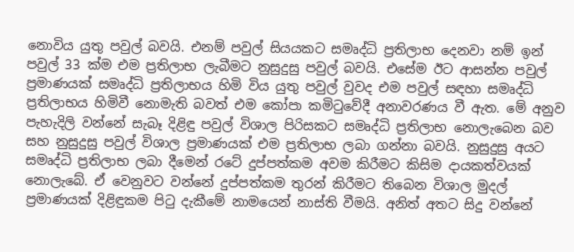නොවිය යුතු පවුල් බවයි. එනම් පවුල් සියයකට සමෘද්ධි ප්‍රතිලාභ දෙනවා නම් ඉන් පවුල් 33 ක්ම එම ප්‍රතිලාභ ලැබීමට නුසුදුසු පවුල් බවයි. එසේම ඊට ආසන්න පවුල් ප්‍රමාණයක් සමෘද්ධි ප්‍රතිලාභය හිමි විය යුතු පවුල් වුවද එම පවුල් සඳහා සමෘද්ධි ප්‍රතිලාභය හිමිවී නොමැති බවත් එම කෝපා කමිටුවේදී අනාවරණය වී ඇත. මේ අනුව පැහැදිලි වන්නේ සැබෑ දිළිඳු පවුල් විශාල පිරිසකට සමෘද්ධි ප්‍රතිලාභ නොලැබෙන බව සහ නුසුදුසු පවුල් විශාල ප්‍රමාණයක් එම ප්‍රතිලාභ ලබා ගන්නා බවයි. නුසුදුසු අයට සමෘද්ධි ප්‍රතිලාභ ලබා දීමෙන් රටේ දුප්පත්කම අවම කිරීමට කිසිම දායකත්වයක් නොලැබේ. ඒ වෙනුවට වන්නේ දුප්පත්කම තුරන් කිරීමට තිබෙන විශාල මුදල් ප්‍රමාණයක් දිළිඳුකම පිටු දැකීමේ නාමයෙන් නාස්ති වීමයි. අනිත් අතට සිදු වන්නේ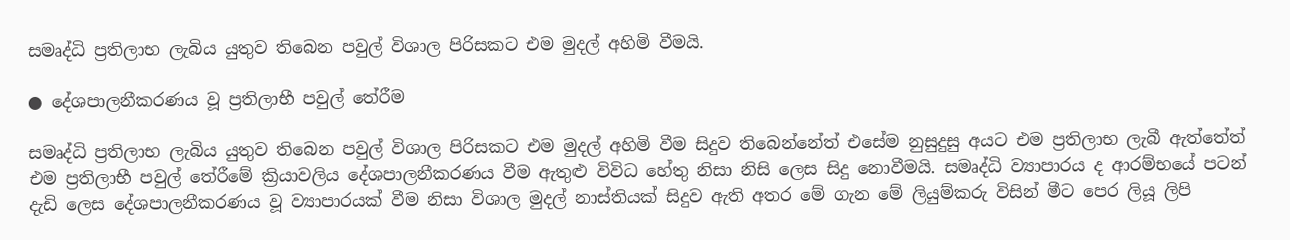සමෘද්ධි ප්‍රතිලාභ ලැබිය යුතුව තිබෙන පවුල් විශාල පිරිසකට එම මුදල් අහිමි වීමයි.

● දේශපාලනීකරණය වූ ප්‍රතිලාභී පවුල් තේරීම

සමෘද්ධි ප්‍රතිලාභ ලැබිය යුතුව තිබෙන පවුල් විශාල පිරිසකට එම මුදල් අහිමි වීම සිදුව තිබෙන්නේත් එසේම නුසුදුසු අයට එම ප්‍රතිලාභ ලැබී ඇත්තේත් එම ප්‍රතිලාභී පවුල් තේරීමේ ක්‍රියාවලිය දේශපාලනීකරණය වීම ඇතුළු විවිධ හේතු නිසා නිසි ලෙස සිදු නොවීමයි. සමෘද්ධි ව්‍යාපාරය ද ආරම්භයේ පටන් දැඩි ලෙස දේශපාලනීකරණය වූ ව්‍යාපාරයක් වීම නිසා විශාල මුදල් නාස්තියක් සිදුව ඇති අතර මේ ගැන මේ ලියුම්කරු විසින් මීට පෙර ලියූ ලිපි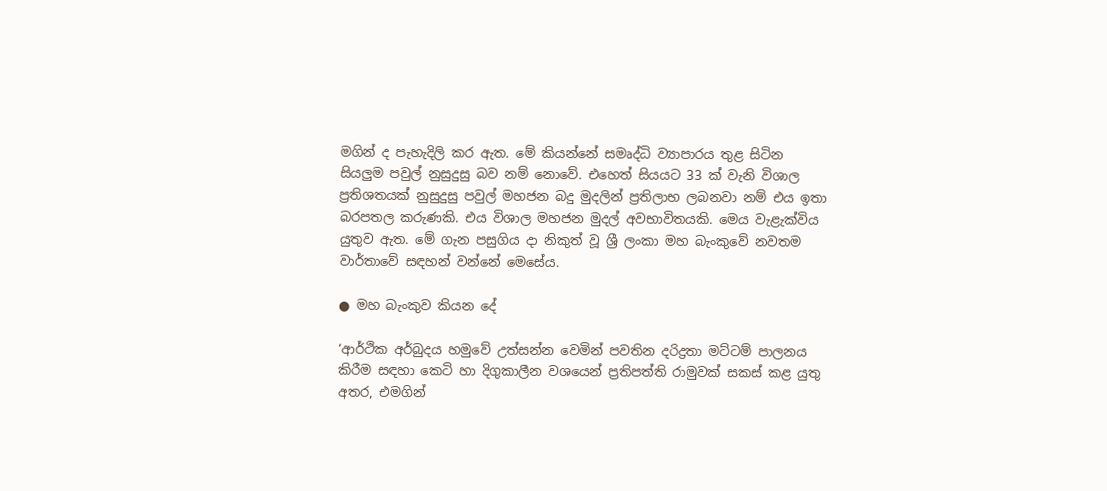මගින් ද පැහැදිලි කර ඇත. මේ කියන්නේ සමෘද්ධි ව්‍යාපාරය තුළ සිටින සියලුම පවුල් නුසුදුසු බව නම් නොවේ. එහෙත් සියයට 33 ක් වැනි විශාල ප්‍රතිශතයක් නුසුදුසු පවුල් මහජන බදු මුදලින් ප්‍රතිලාභ ලබනවා නම් එය ඉතා බරපතල කරුණකි. එය විශාල මහජන මුදල් අවභාවිතයකි. මෙය වැළැක්විය යුතුව ඇත. මේ ගැන පසුගිය දා නිකුත් වූ ශ්‍රී ලංකා මහ බැංකුවේ නවතම වාර්තාවේ සඳහන් වන්නේ මෙසේය.

● මහ බැංකුව කියන දේ

‘ආර්ථික අර්බුදය හමුවේ උත්සන්න වෙමින් පවතින දරිද්‍රතා මට්ටම් පාලනය කිරීම සඳහා කෙටි හා දිගුකාලීන වශයෙන් ප්‍රතිපත්ති රාමුවක් සකස් කළ යුතු අතර, එමගින්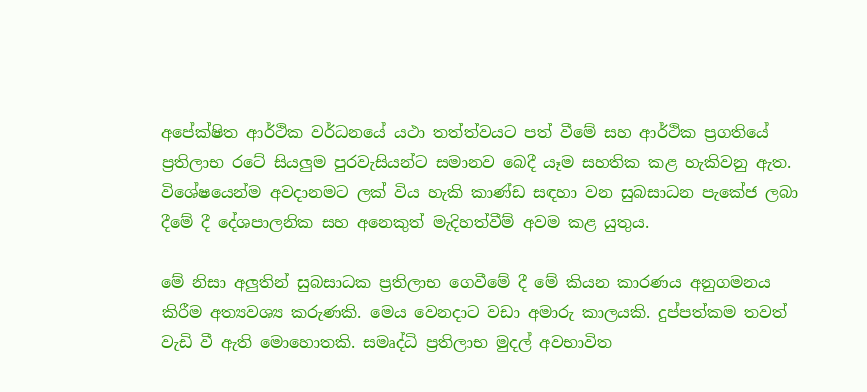අපේක්ෂිත ආර්ථික වර්ධනයේ යථා තත්ත්වයට පත් වීමේ සහ ආර්ථික ප්‍රගතියේ ප්‍රතිලාභ රටේ සියලුම පුරවැසියන්ට සමානව බෙදී යෑම සහතික කළ හැකිවනු ඇත. විශේෂයෙන්ම අවදානමට ලක් විය හැකි කාණ්ඩ සඳහා වන සුබසාධන පැකේජ ලබා දීමේ දී දේශපාලනික සහ අනෙකුත් මැදිහත්වීම් අවම කළ යුතුය.

මේ නිසා අලුතින් සුබසාධක ප්‍රතිලාභ ගෙවීමේ දී මේ කියන කාරණය අනුගමනය කිරීම අත්‍යවශ්‍ය කරුණකි. මෙය වෙනදාට වඩා අමාරු කාලයකි. දුප්පත්කම තවත් වැඩි වී ඇති මොහොතකි. සමෘද්ධි ප්‍රතිලාභ මුදල් අවභාවිත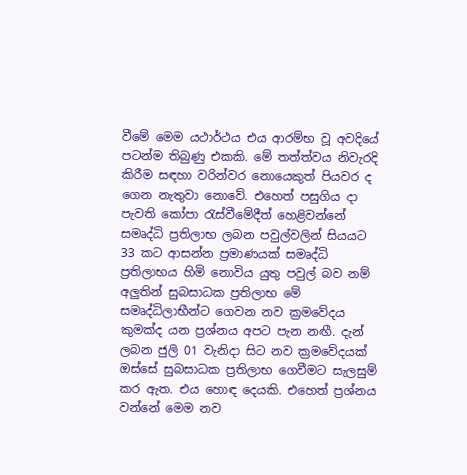වීමේ මෙම යථාර්ථය එය ආරම්භ වූ අවදියේ පටන්ම තිබුණු එකකි. මේ තත්ත්වය නිවැරදි කිරීම සඳහා වරින්වර නොයෙකුත් පියවර ද ගෙන නැතුවා නොවේ. එහෙත් පසුගිය දා පැවති කෝපා රැස්වීමේදීත් හෙළිවන්නේ සමෘද්ධි ප්‍රතිලාභ ලබන පවුල්වලින් සියයට 33 කට ආසන්න ප්‍රමාණයක් සමෘද්ධි ප්‍රතිලාභය හිමි නොවිය යුතු පවුල් බව නම් අලුතින් සුබසාධක ප්‍රතිලාභ මේ සමෘද්ධිලාභීන්ට ගෙවන නව ක්‍රමවේදය කුමක්ද යන ප්‍රශ්නය අපට පැන නඟී. දැන් ලබන ජුලි 01 වැනිදා සිට නව ක්‍රමවේදයක් ඔස්සේ සුබසාධක ප්‍රතිලාභ ගෙවීමට සැලසුම් කර ඇත. එය හොඳ දෙයකි. එහෙත් ප්‍රශ්නය වන්නේ මෙම නව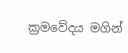ක්‍රමවේදය මගින්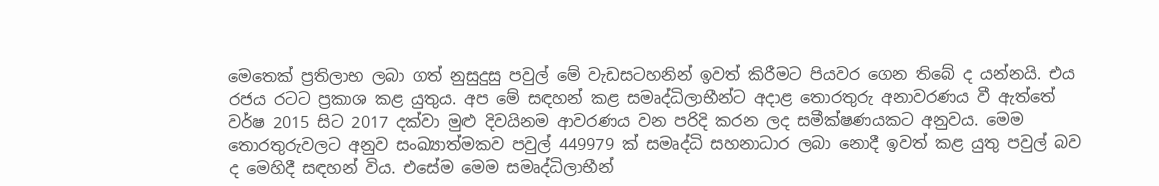මෙතෙක් ප්‍රතිලාභ ලබා ගත් නුසුදුසු පවුල් මේ වැඩසටහනින් ඉවත් කිරීමට පියවර ගෙන තිබේ ද යන්නයි. එය රජය රටට ප්‍රකාශ කළ යුතුය. අප මේ සඳහන් කළ සමෘද්ධිලාභීන්ට අදාළ තොරතුරු අනාවරණය වී ඇත්තේ වර්ෂ 2015 සිට 2017 දක්වා මුළු දිවයිනම ආවරණය වන පරිදි කරන ලද සමීක්ෂණයකට අනුවය. මෙම තොරතුරුවලට අනුව සංඛ්‍යාත්මකව පවුල් 449979 ක් සමෘද්ධි සහනාධාර ලබා නොදී ඉවත් කළ යුතු පවුල් බව ද මෙහිදී සඳහන් විය. එසේම මෙම සමෘද්ධිලාභීන්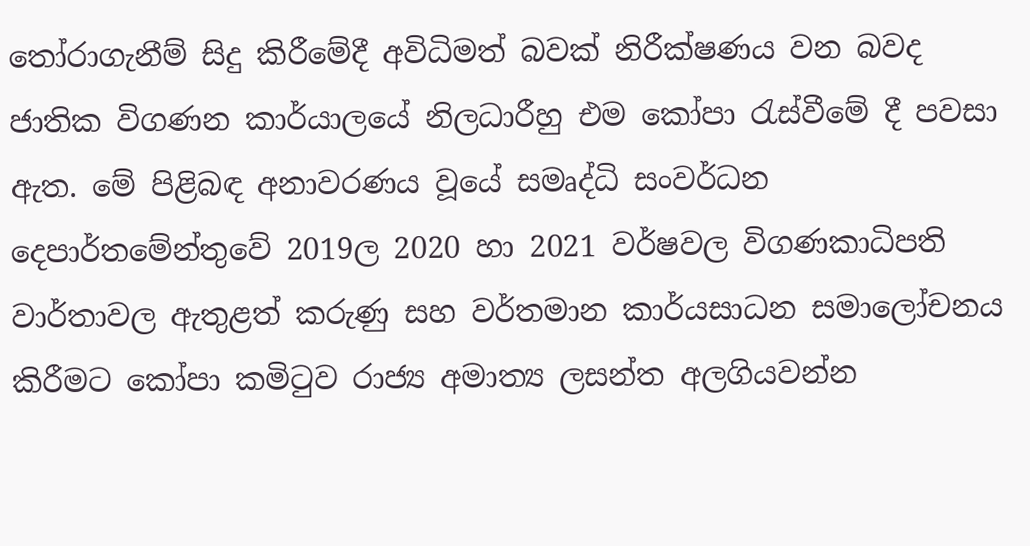තෝරාගැනීම් සිදු කිරීමේදී අවිධිමත් බවක් නිරීක්ෂණය වන බවද ජාතික විගණන කාර්යාලයේ නිලධාරීහු එම කෝපා රැස්වීමේ දී පවසා ඇත. මේ පිළිබඳ අනාවරණය වූයේ සමෘද්ධි සංවර්ධන දෙපාර්තමේන්තුවේ 2019ල 2020 හා 2021 වර්ෂවල විගණකාධිපති වාර්තාවල ඇතුළත් කරුණු සහ වර්තමාන කාර්යසාධන සමාලෝචනය කිරීමට කෝපා කමිටුව රාජ්‍ය අමාත්‍ය ලසන්ත අලගියවන්න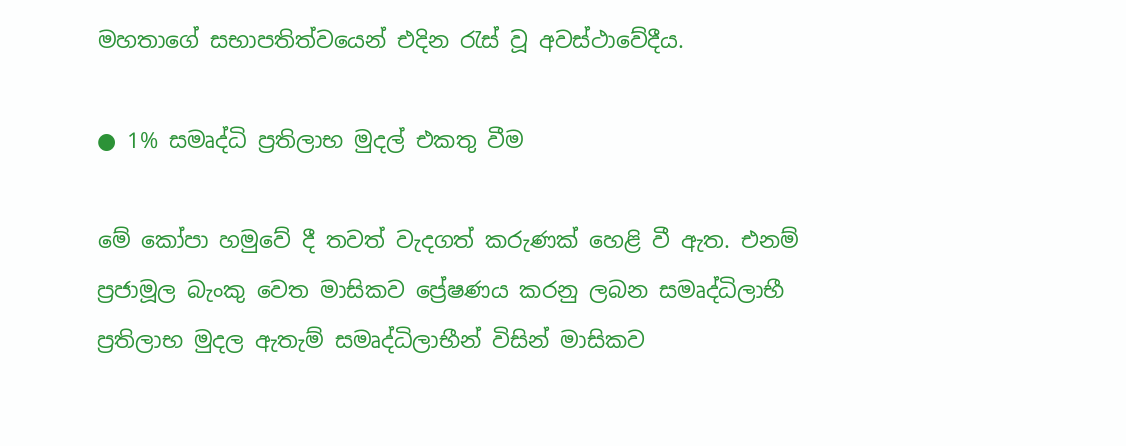මහතාගේ සභාපතිත්වයෙන් එදින රැස් වූ අවස්ථාවේදීය.

● 1% සමෘද්ධි ප්‍රතිලාභ මුදල් එකතු වීම

මේ කෝපා හමුවේ දී තවත් වැදගත් කරුණක් හෙළි වී ඇත. එනම් ප්‍රජාමූල බැංකු වෙත මාසිකව ප්‍රේෂණය කරනු ලබන සමෘද්ධිලාභී ප්‍රතිලාභ මුදල ඇතැම් සමෘද්ධිලාභීන් විසින් මාසිකව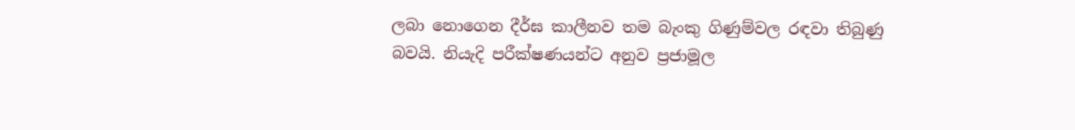ලබා නොගෙන දීර්ඝ කාලීනව තම බැංකු ගිණුම්වල රඳවා තිබුණු බවයි. නියැදි පරීක්ෂණයන්ට අනුව ප්‍රජාමූල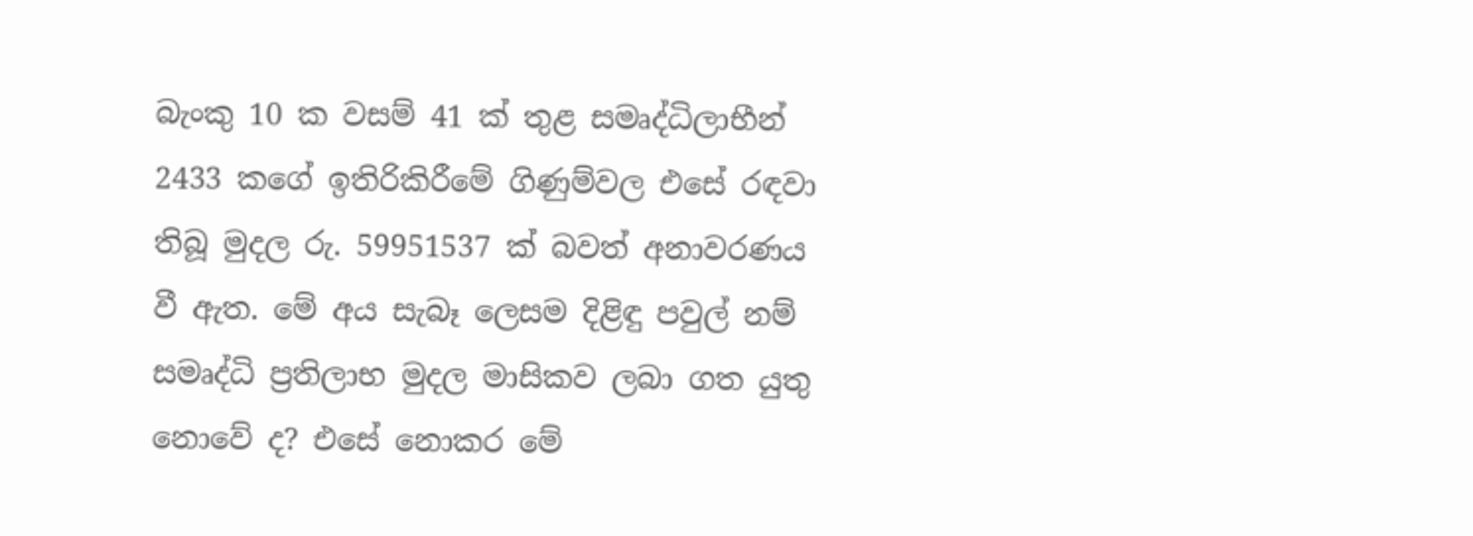බැංකු 10 ක වසම් 41 ක් තුළ සමෘද්ධිලාභීන් 2433 කගේ ඉතිරිකිරීමේ ගිණුම්වල එසේ රඳවා තිබූ මුදල රු. 59951537 ක් බවත් අනාවරණය වී ඇත. මේ අය සැබෑ ලෙසම දිළිඳු පවුල් නම් සමෘද්ධි ප්‍රතිලාභ මුදල මාසිකව ලබා ගත යුතු නොවේ ද? එසේ නොකර මේ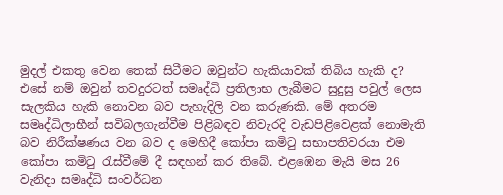මුදල් එකතු වෙන තෙක් සිටීමට ඔවුන්ට හැකියාවක් තිබිය හැකි ද? එසේ නම් ඔවුන් තවදුරටත් සමෘද්ධි ප්‍රතිලාභ ලැබීමට සුදුසු පවුල් ලෙස සැලකිය හැකි නොවන බව පැහැදිලි වන කරුණකි. මේ අතරම සමෘද්ධිලාභීන් සවිබලගැන්වීම පිළිබඳව නිවැරදි වැඩපිළිවෙළක් නොමැති බව නිරීක්ෂණය වන බව ද මෙහිදී කෝපා කමිටු සභාපතිවරයා එම කෝපා කමිටු රැස්වීමේ දී සඳහන් කර තිබේ. එළඹෙන මැයි මස 26 වැනිදා සමෘද්ධි සංවර්ධන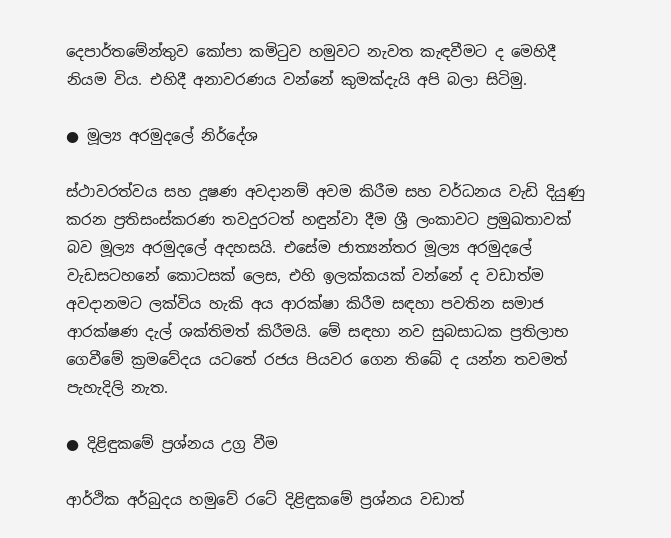දෙපාර්තමේන්තුව කෝපා කමිටුව හමුවට නැවත කැඳවීමට ද මෙහිදී නියම විය. එහිදී අනාවරණය වන්නේ කුමක්දැයි අපි බලා සිටිමු.

● මූල්‍ය අරමුදලේ නිර්දේශ

ස්ථාවරත්වය සහ දූෂණ අවදානම් අවම කිරීම සහ වර්ධනය වැඩි දියුණු කරන ප්‍රතිසංස්කරණ තවදුරටත් හඳුන්වා දීම ශ්‍රී ලංකාවට ප්‍රමුඛතාවක් බව මූල්‍ය අරමුදලේ අදහසයි. එසේම ජාත්‍යන්තර මූල්‍ය අරමුදලේ වැඩසටහනේ කොටසක් ලෙස, එහි ඉලක්කයක් වන්නේ ද වඩාත්ම අවදානමට ලක්විය හැකි අය ආරක්ෂා කිරීම සඳහා පවතින සමාජ ආරක්ෂණ දැල් ශක්තිමත් කිරීමයි. මේ සඳහා නව සුබසාධක ප්‍රතිලාභ ගෙවීමේ ක්‍රමවේදය යටතේ රජය පියවර ගෙන තිබේ ද යන්න තවමත් පැහැදිලි නැත.

● දිළිඳුකමේ ප්‍රශ්නය උග්‍ර වීම

ආර්ථික අර්බුදය හමුවේ රටේ දිළිඳුකමේ ප්‍රශ්නය වඩාත්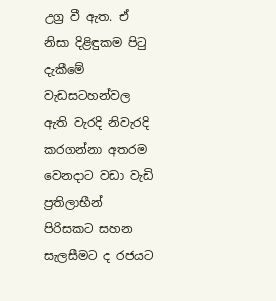උග්‍ර වී ඇත. ඒ නිසා දිළිඳුකම පිටු දැකීමේ වැඩසටහන්වල ඇති වැරදි නිවැරදි කරගන්නා අතරම වෙනදාට වඩා වැඩි ප්‍රතිලාභීන් පිරිසකට සහන සැලසීමට ද රජයට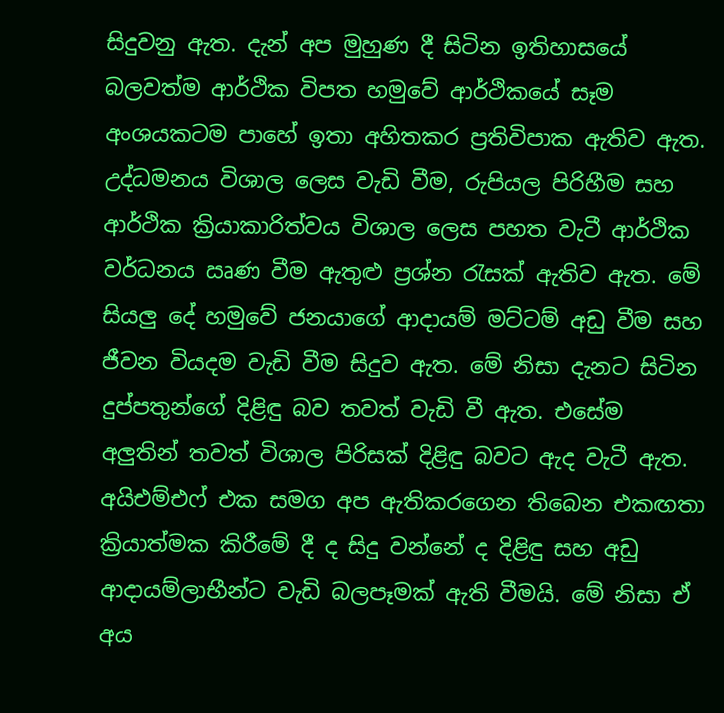සිදුවනු ඇත. දැන් අප මුහුණ දී සිටින ඉතිහාසයේ බලවත්ම ආර්ථික විපත හමුවේ ආර්ථිකයේ සෑම අංශයකටම පාහේ ඉතා අහිතකර ප්‍රතිවිපාක ඇතිව ඇත. උද්ධමනය විශාල ලෙස වැඩි වීම, රුපියල පිරිහීම සහ ආර්ථික ක්‍රියාකාරිත්වය විශාල ලෙස පහත වැටී ආර්ථික වර්ධනය ඍණ වීම ඇතුළු ප්‍රශ්න රැසක් ඇතිව ඇත. මේ සියලු දේ හමුවේ ජනයාගේ ආදායම් මට්ටම් අඩු වීම සහ ජීවන වියදම වැඩි වීම සිදුව ඇත. මේ නිසා දැනට සිටින දුප්පතුන්ගේ දිළිඳු බව තවත් වැඩි වී ඇත. එසේම අලුතින් තවත් විශාල පිරිසක් දිළිඳු බවට ඇද වැටී ඇත. අයිඑම්එෆ් එක සමග අප ඇතිකරගෙන තිබෙන එකඟතා ක්‍රියාත්මක කිරීමේ දී ද සිදු වන්නේ ද දිළිඳු සහ අඩු ආදායම්ලාභීන්ට වැඩි බලපෑමක් ඇති වීමයි. මේ නිසා ඒ අය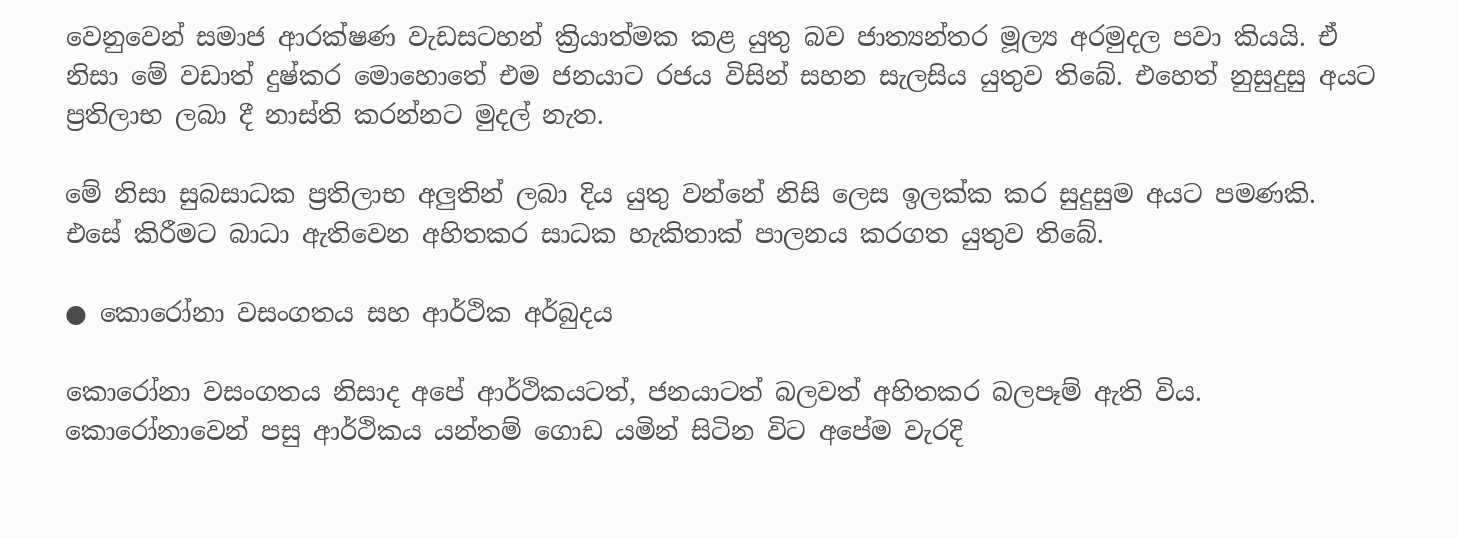වෙනුවෙන් සමාජ ආරක්ෂණ වැඩසටහන් ක්‍රියාත්මක කළ යුතු බව ජාත්‍යන්තර මූල්‍ය අරමුදල පවා කියයි. ඒ නිසා මේ වඩාත් දුෂ්කර මොහොතේ එම ජනයාට රජය විසින් සහන සැලසිය යුතුව තිබේ. එහෙත් නුසුදුසු අයට ප්‍රතිලාභ ලබා දී නාස්ති කරන්නට මුදල් නැත.

මේ නිසා සුබසාධක ප්‍රතිලාභ අලුතින් ලබා දිය යුතු වන්නේ නිසි ලෙස ඉලක්ක කර සුදුසුම අයට පමණකි. එසේ කිරීමට බාධා ඇතිවෙන අහිතකර සාධක හැකිතාක් පාලනය කරගත යුතුව තිබේ.

● කොරෝනා වසංගතය සහ ආර්ථික අර්බුදය

කොරෝනා වසංගතය නිසාද අපේ ආර්ථිකයටත්, ජනයාටත් බලවත් අහිතකර බලපෑම් ඇති විය. කොරෝනාවෙන් පසු ආර්ථිකය යන්තම් ගොඩ යමින් සිටින විට අපේම වැරදි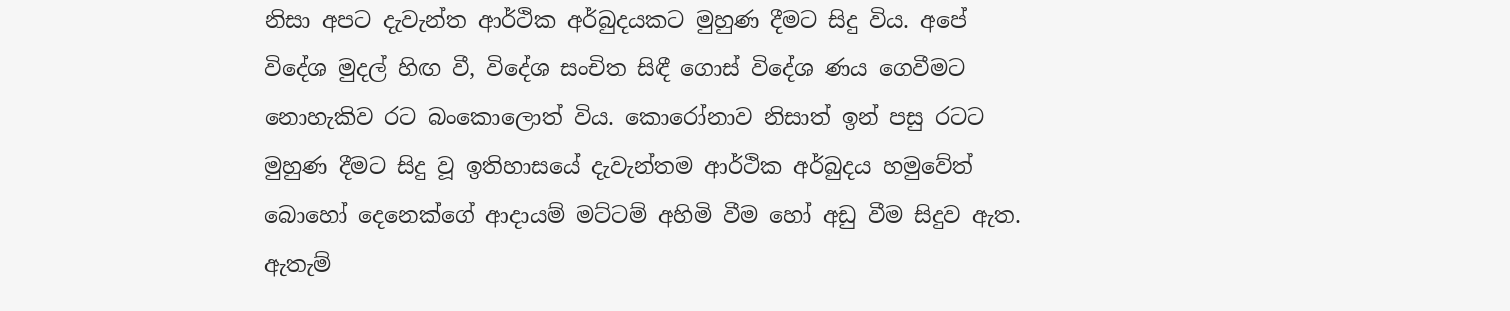නිසා අපට දැවැන්ත ආර්ථික අර්බුදයකට මුහුණ දීමට සිදු විය. අපේ විදේශ මුදල් හිඟ වී, විදේශ සංචිත සිඳී ගොස් විදේශ ණය ගෙවීමට නොහැකිව රට බංකොලොත් විය. කොරෝනාව නිසාත් ඉන් පසු රටට මුහුණ දීමට සිදු වූ ඉතිහාසයේ දැවැන්තම ආර්ථික අර්බුදය හමුවේත් බොහෝ දෙනෙක්ගේ ආදායම් මට්ටම් අහිමි වීම හෝ අඩු වීම සිදුව ඇත. ඇතැම්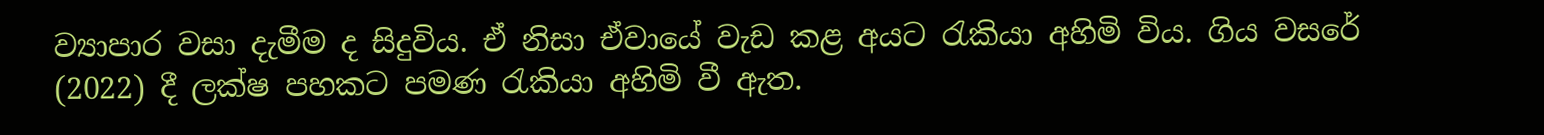ව්‍යාපාර වසා දැමීම ද සිදුවිය. ඒ නිසා ඒවායේ වැඩ කළ අයට රැකියා අහිමි විය. ගිය වසරේ (2022) දී ලක්ෂ පහකට පමණ රැකියා අහිමි වී ඇත.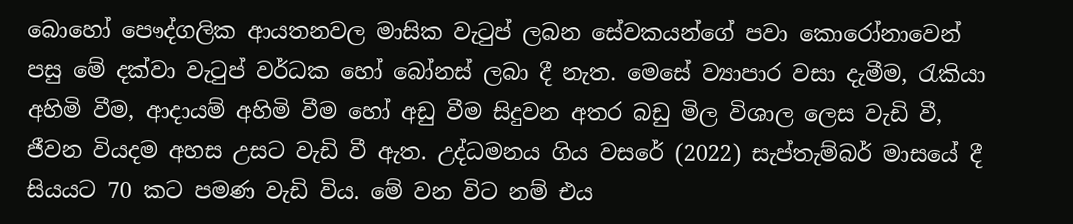බොහෝ පෞද්ගලික ආයතනවල මාසික වැටුප් ලබන සේවකයන්ගේ පවා කොරෝනාවෙන් පසු මේ දක්වා වැටුප් වර්ධක හෝ බෝනස් ලබා දී නැත. මෙසේ ව්‍යාපාර වසා දැමීම, රැකියා අහිමි වීම, ආදායම් අහිමි වීම හෝ අඩු වීම සිදුවන අතර බඩු මිල විශාල ලෙස වැඩි වී, ජීවන වියදම අහස උසට වැඩි වී ඇත. උද්ධමනය ගිය වසරේ (2022) සැප්තැම්බර් මාසයේ දී සියයට 70 කට පමණ වැඩි විය. මේ වන විට නම් එය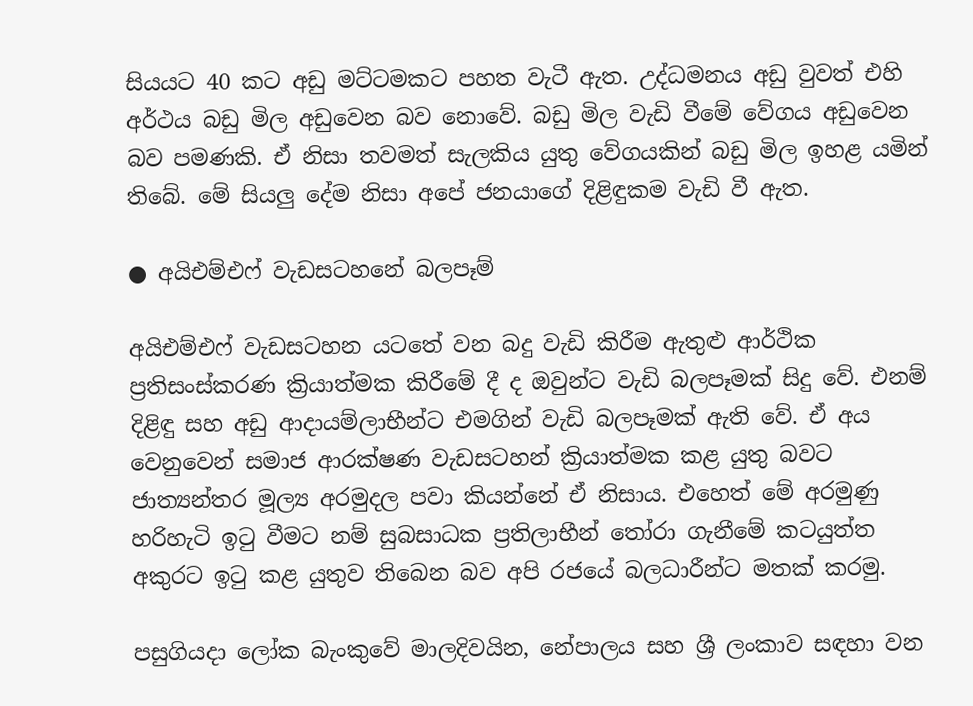සියයට 40 කට අඩු මට්ටමකට පහත වැටී ඇත. උද්ධමනය අඩු වුවත් එහි අර්ථය බඩු මිල අඩුවෙන බව නොවේ. බඩු මිල වැඩි වීමේ වේගය අඩුවෙන බව පමණකි. ඒ නිසා තවමත් සැලකිය යුතු වේගයකින් බඩු මිල ඉහළ යමින් තිබේ. මේ සියලු දේම නිසා අපේ ජනයාගේ දිළිඳුකම වැඩි වී ඇත.

● අයිඑම්එෆ් වැඩසටහනේ බලපෑම්

අයිඑම්එෆ් වැඩසටහන යටතේ වන බදු වැඩි කිරීම ඇතුළු ආර්ථික ප්‍රතිසංස්කරණ ක්‍රියාත්මක කිරීමේ දී ද ඔවුන්ට වැඩි බලපෑමක් සිදු වේ. එනම් දිළිඳු සහ අඩු ආදායම්ලාභීන්ට එමගින් වැඩි බලපෑමක් ඇති වේ. ඒ අය වෙනුවෙන් සමාජ ආරක්ෂණ වැඩසටහන් ක්‍රියාත්මක කළ යුතු බවට ජාත්‍යන්තර මූල්‍ය අරමුදල පවා කියන්නේ ඒ නිසාය. එහෙත් මේ අරමුණු හරිහැටි ඉටු වීමට නම් සුබසාධක ප්‍රතිලාභීන් තෝරා ගැනීමේ කටයුත්ත අකුරට ඉටු කළ යුතුව තිබෙන බව අපි රජයේ බලධාරීන්ට මතක් කරමු.

පසුගියදා ලෝක බැංකුවේ මාලදිවයින, නේපාලය සහ ශ්‍රී ලංකාව සඳහා වන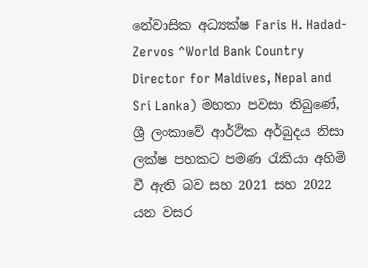නේවාසික අධ්‍යක්ෂ Faris H. Hadad- Zervos ^World Bank Country Director for Maldives, Nepal and Sri Lanka) මහතා පවසා තිබුණේ, ශ්‍රී ලංකාවේ ආර්ථික අර්බුදය නිසා ලක්ෂ පහකට පමණ රැකියා අහිමි වී ඇති බව සහ 2021 සහ 2022 යන වසර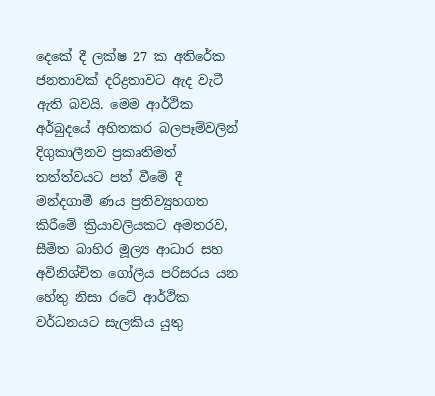දෙකේ දී ලක්ෂ 27 ක අතිරේක ජනතාවක් දරිද්‍රතාවට ඇද වැටී ඇති බවයි. මෙම ආර්ථික අර්බුදයේ අහිතකර බලපෑම්වලින් දිගුකාලීනව ප්‍රකෘතිමත් තත්ත්වයට පත් වීමේ දී මන්දගාමී ණය ප්‍රතිව්‍යුහගත කිරීමේ ක්‍රියාවලියකට අමතරව, සීමිත බාහිර මූල්‍ය ආධාර සහ අවිනිශ්චිත ගෝලීය පරිසරය යන හේතු නිසා රටේ ආර්ථික වර්ධනයට සැලකිය යුතු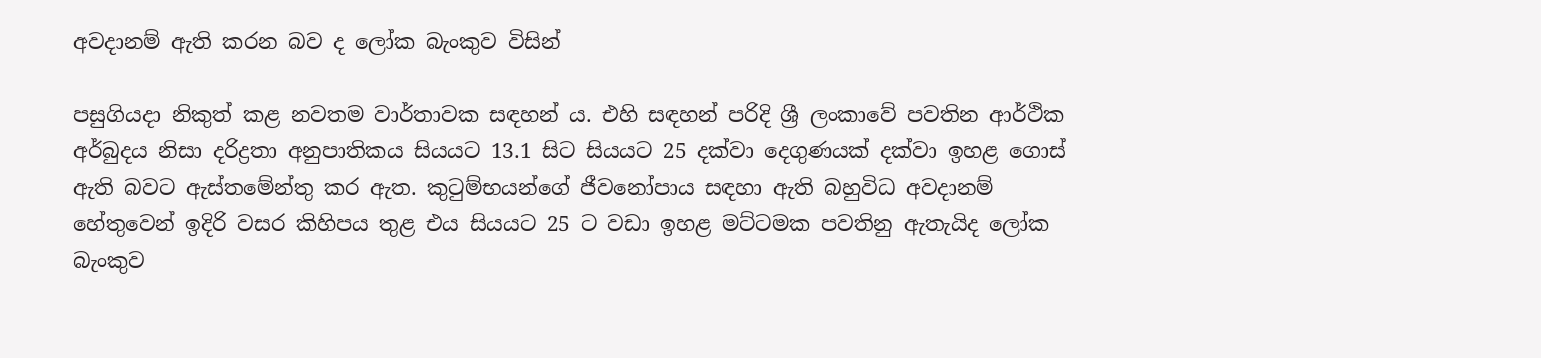අවදානම් ඇති කරන බව ද ලෝක බැංකුව විසින්

පසුගියදා නිකුත් කළ නවතම වාර්තාවක සඳහන් ය. එහි සඳහන් පරිදි ශ්‍රී ලංකාවේ පවතින ආර්ථික අර්බුදය නිසා දරිද්‍රතා අනුපාතිකය සියයට 13.1 සිට සියයට 25 දක්වා දෙගුණයක් දක්වා ඉහළ ගොස් ඇති බවට ඇස්තමේන්තු කර ඇත. කුටුම්භයන්ගේ ජීවනෝපාය සඳහා ඇති බහුවිධ අවදානම් හේතුවෙන් ඉදිරි වසර කිහිපය තුළ එය සියයට 25 ට වඩා ඉහළ මට්ටමක පවතිනු ඇතැයිද ලෝක බැංකුව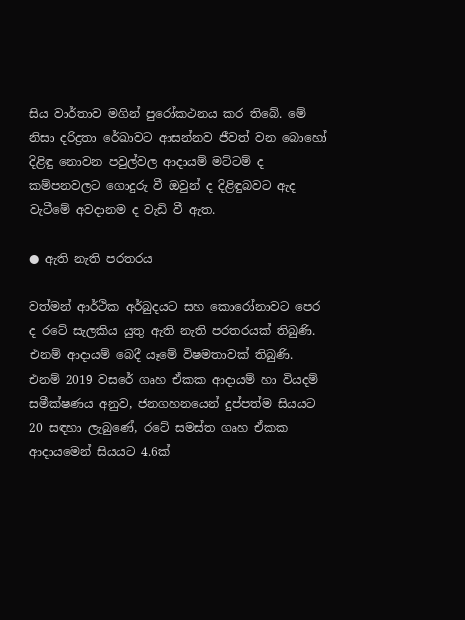සිය වාර්තාව මගින් පුරෝකථනය කර තිබේ. මේ නිසා දරිද්‍රතා රේඛාවට ආසන්නව ජීවත් වන බොහෝ දිළිඳු නොවන පවුල්වල ආදායම් මට්ටම් ද කම්පනවලට ගොදුරු වී ඔවුන් ද දිළිඳුබවට ඇද වැටීමේ අවදානම ද වැඩි වී ඇත.

● ඇති නැති පරතරය

වත්මන් ආර්ථික අර්බුදයට සහ කොරෝනාවට පෙර ද රටේ සැලකිය යුතු ඇති නැති පරතරයක් තිබුණි. එනම් ආදායම් බෙදී යෑමේ විෂමතාවක් තිබුණි. එනම් 2019 වසරේ ගෘහ ඒකක ආදායම් හා වියදම් සමීක්ෂණය අනුව, ජනගහනයෙන් දුප්පත්ම සියයට 20 සඳහා ලැබුණේ, රටේ සමස්ත ගෘහ ඒකක ආදායමෙන් සියයට 4.6ක්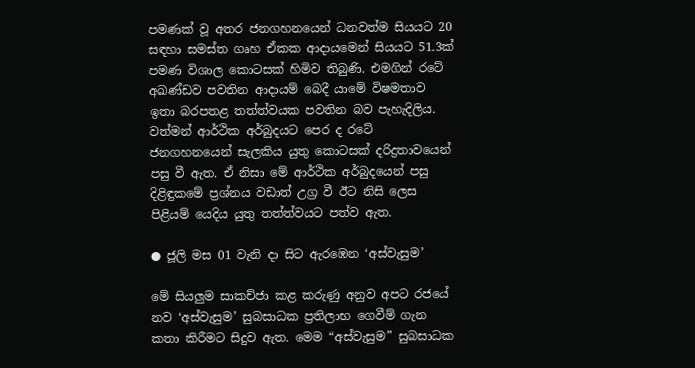පමණක් වූ අතර ජනගහනයෙන් ධනවත්ම සියයට 20 සඳහා සමස්ත ගෘහ ඒකක ආදායමෙන් සියයට 51.3ක් පමණ විශාල කොටසක් හිමිව තිබුණි. එමගින් රටේ අඛණ්ඩව පවතින ආදායම් බෙදී යාමේ විෂමතාව ඉතා බරපතළ තත්ත්වයක පවතින බව පැහැදිලිය. වත්මන් ආර්ථික අර්බුදයට පෙර ද රටේ ජනගහනයෙන් සැලකිය යුතු කොටසක් දරිද්‍රතාවයෙන් පසු වී ඇත. ඒ නිසා මේ ආර්ථික අර්බුදයෙන් පසු දිළිඳුකමේ ප්‍රශ්නය වඩාත් උග්‍ර වී ඊට නිසි ලෙස පිළියම් යෙදිය යුතු තත්ත්වයට පත්ව ඇත.

● ජූලි මස 01 වැනි දා සිට ඇරඹෙන ‘අස්වැසුම’

මේ සියලුම සාකච්ජා කළ කරුණු අනුව අපට රජයේ නව ‘අස්වැසුම’ සුබසාධක ප්‍රතිලාභ ගෙවීම් ගැන කතා කිරීමට සිදුව ඇත. මෙම “අස්වැසුම” සුබසාධක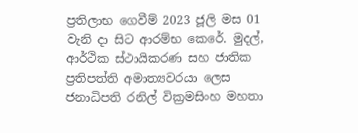ප්‍රතිලාභ ගෙවීම් 2023 ජූලි මස 01 වැනි දා සිට ආරම්භ කෙරේ. මුදල්, ආර්ථික ස්ථායිකරණ සහ ජාතික ප්‍රතිපත්ති අමාත්‍යවරයා ලෙස ජනාධිපති රනිල් වික්‍රමසිංහ මහතා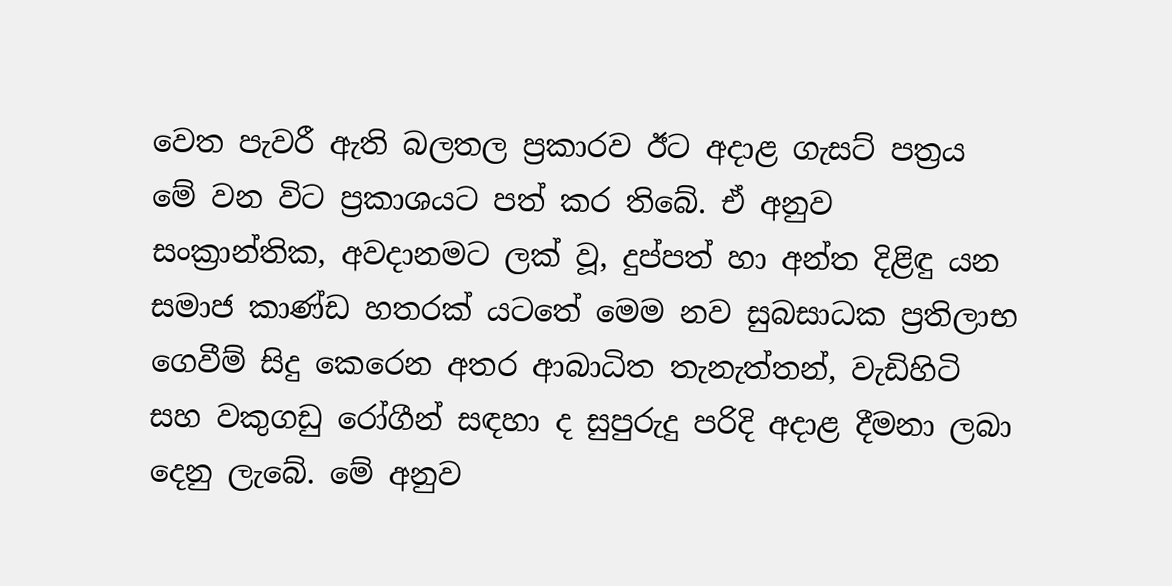වෙත පැවරී ඇති බලතල ප්‍රකාරව ඊට අදාළ ගැසට් පත්‍රය මේ වන විට ප්‍රකාශයට පත් කර තිබේ. ඒ අනුව සංක්‍රාන්තික, අවදානමට ලක් වූ, දුප්පත් හා අන්ත දිළිඳු යන සමාජ කාණ්ඩ හතරක් යටතේ මෙම නව සුබසාධක ප්‍රතිලාභ ගෙවීම් සිදු කෙරෙන අතර ආබාධිත තැනැත්තන්, වැඩිහිටි සහ වකුගඩු රෝගීන් සඳහා ද සුපුරුදු පරිදි අදාළ දීමනා ලබා දෙනු ලැබේ. මේ අනුව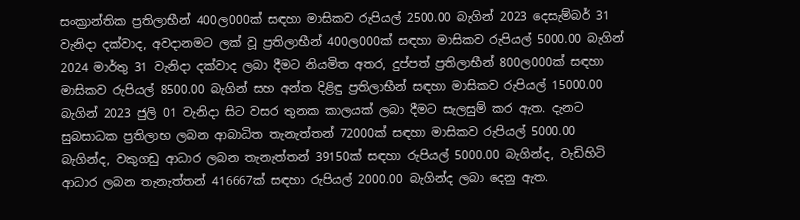සංක්‍රාන්තික ප්‍රතිලාභීන් 400ල000ක් සඳහා මාසිකව රුපියල් 2500.00 බැගින් 2023 දෙසැම්බර් 31 වැනිදා දක්වාද, අවදානමට ලක් වූ ප්‍රතිලාභීන් 400ල000ක් සඳහා මාසිකව රුපියල් 5000.00 බැගින් 2024 මාර්තු 31 වැනිදා දක්වාද ලබා දීමට නියමිත අතර, දුප්පත් ප්‍රතිලාභීන් 800ල000ක් සඳහා මාසිකව රුපියල් 8500.00 බැගින් සහ අන්ත දිළිඳු ප්‍රතිලාභීන් සඳහා මාසිකව රුපියල් 15000.00 බැගින් 2023 ජුලි 01 වැනිදා සිට වසර තුනක කාලයක් ලබා දීමට සැලසුම් කර ඇත. දැනට සුබසාධක ප්‍රතිලාභ ලබන ආබාධිත තැනැත්තන් 72000ක් සඳහා මාසිකව රුපියල් 5000.00 බැගින්ද, වකුගඩු ආධාර ලබන තැනැත්තන් 39150ක් සඳහා රුපියල් 5000.00 බැගින්ද, වැඩිහිටි ආධාර ලබන තැනැත්තන් 416667ක් සඳහා රුපියල් 2000.00 බැගින්ද ලබා දෙනු ඇත.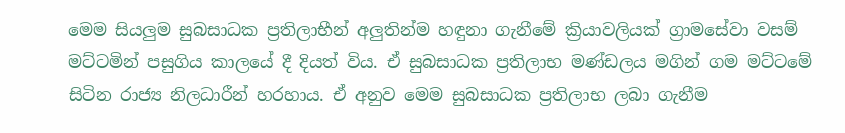මෙම සියලුම සුබසාධක ප්‍රතිලාභීන් අලුතින්ම හඳුනා ගැනීමේ ක්‍රියාවලියක් ග්‍රාමසේවා වසම් මට්ටමින් පසුගිය කාලයේ දී දියත් විය. ඒ සුබසාධක ප්‍රතිලාභ මණ්ඩලය මගින් ගම මට්ටමේ සිටින රාජ්‍ය නිලධාරීන් හරහාය. ඒ අනුව මෙම සුබසාධක ප්‍රතිලාභ ලබා ගැනීම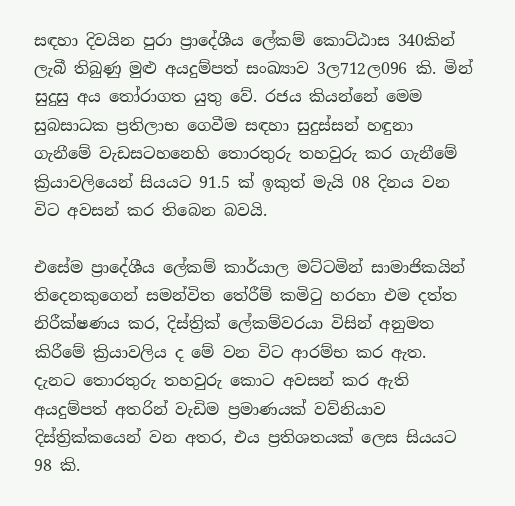සඳහා දිවයින පුරා ප්‍රාදේශීය ලේකම් කොට්ඨාස 340කින් ලැබී තිබුණු මුළු අයදුම්පත් සංඛ්‍යාව 3ල712ල096 කි. මින් සුදුසු අය තෝරාගත යුතු වේ. රජය කියන්නේ මෙම සුබසාධක ප්‍රතිලාභ ගෙවීම සඳහා සුදුස්සන් හඳුනා ගැනීමේ වැඩසටහනෙහි තොරතුරු තහවුරු කර ගැනීමේ ක්‍රියාවලියෙන් සියයට 91.5 ක් ඉකුත් මැයි 08 දිනය වන විට අවසන් කර තිබෙන බවයි.

එසේම ප්‍රාදේශීය ලේකම් කාර්යාල මට්ටමින් සාමාජිකයින් තිදෙනකුගෙන් සමන්විත තේරීම් කමිටු හරහා එම දත්ත නිරීක්ෂණය කර, දිස්ත්‍රික් ලේකම්වරයා විසින් අනුමත කිරීමේ ක්‍රියාවලිය ද මේ වන විට ආරම්භ කර ඇත. දැනට තොරතුරු තහවුරු කොට අවසන් කර ඇති අයදුම්පත් අතරින් වැඩිම ප්‍රමාණයක් වව්නියාව දිස්ත්‍රික්කයෙන් වන අතර, එය ප්‍රතිශතයක් ලෙස සියයට 98 කි.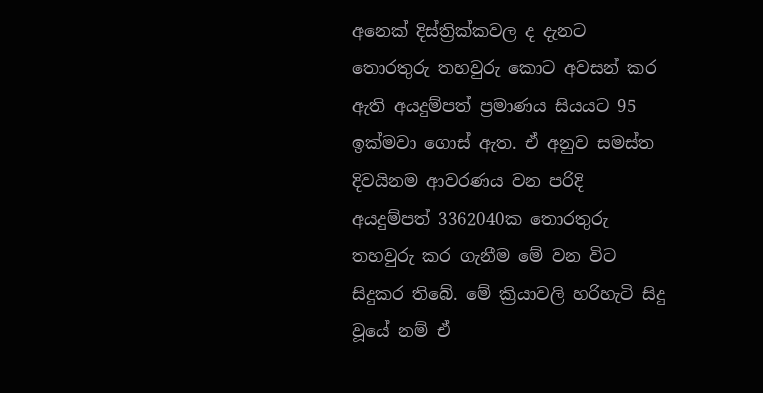අනෙක් දිස්ත්‍රික්කවල ද දැනට තොරතුරු තහවුරු කොට අවසන් කර ඇති අයදුම්පත් ප්‍රමාණය සියයට 95 ඉක්මවා ගොස් ඇත. ඒ අනුව සමස්ත දිවයිනම ආවරණය වන පරිදි අයදුම්පත් 3362040ක තොරතුරු තහවුරු කර ගැනීම මේ වන විට සිදුකර තිබේ. මේ ක්‍රියාවලි හරිහැටි සිදු වූයේ නම් ඒ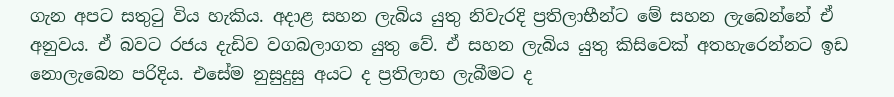ගැන අපට සතුටු විය හැකිය. අදාළ සහන ලැබිය යුතු නිවැරදි ප්‍රතිලාභීන්ට මේ සහන ලැබෙන්නේ ඒ අනුවය. ඒ බවට රජය දැඩිව වගබලාගත යුතු වේ. ඒ සහන ලැබිය යුතු කිසිවෙක් අතහැරෙන්නට ඉඩ නොලැබෙන පරිදිය. එසේම නුසුදුසු අයට ද ප්‍රතිලාභ ලැබීමට ද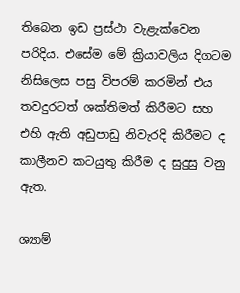තිබෙන ඉඩ ප්‍රස්ථා වැළැක්වෙන පරිදිය. එසේම මේ ක්‍රියාවලිය දිගටම නිසිලෙස පසු විපරම් කරමින් එය තවදුරටත් ශක්තිමත් කිරීමට සහ එහි ඇති අඩුපාඩු නිවැරදි කිරීමට ද කාලීනව කටයුතු කිරීම ද සුදුසු වනු ඇත.

ශ්‍යාම්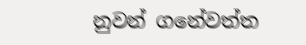නුවන් ගනේවත්ත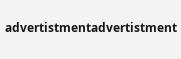advertistmentadvertistment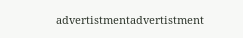advertistmentadvertistment